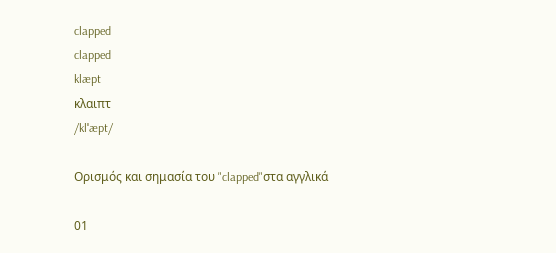clapped
clapped
klæpt
κλαιπτ
/klˈæpt/

Ορισμός και σημασία του "clapped"στα αγγλικά

01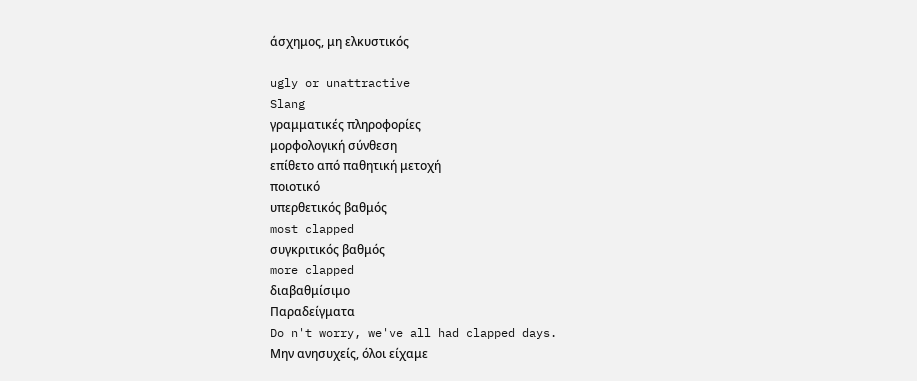άσχημος, μη ελκυστικός

ugly or unattractive
Slang
γραμματικές πληροφορίες
μορφολογική σύνθεση
επίθετο από παθητική μετοχή
ποιοτικό
υπερθετικός βαθμός
most clapped
συγκριτικός βαθμός
more clapped
διαβαθμίσιμο
Παραδείγματα
Do n't worry, we've all had clapped days.
Μην ανησυχείς, όλοι είχαμε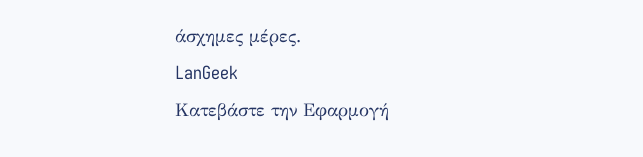άσχημες μέρες.
LanGeek
Κατεβάστε την Εφαρμογή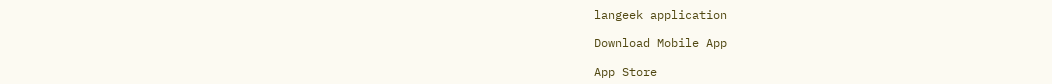langeek application

Download Mobile App

App Store